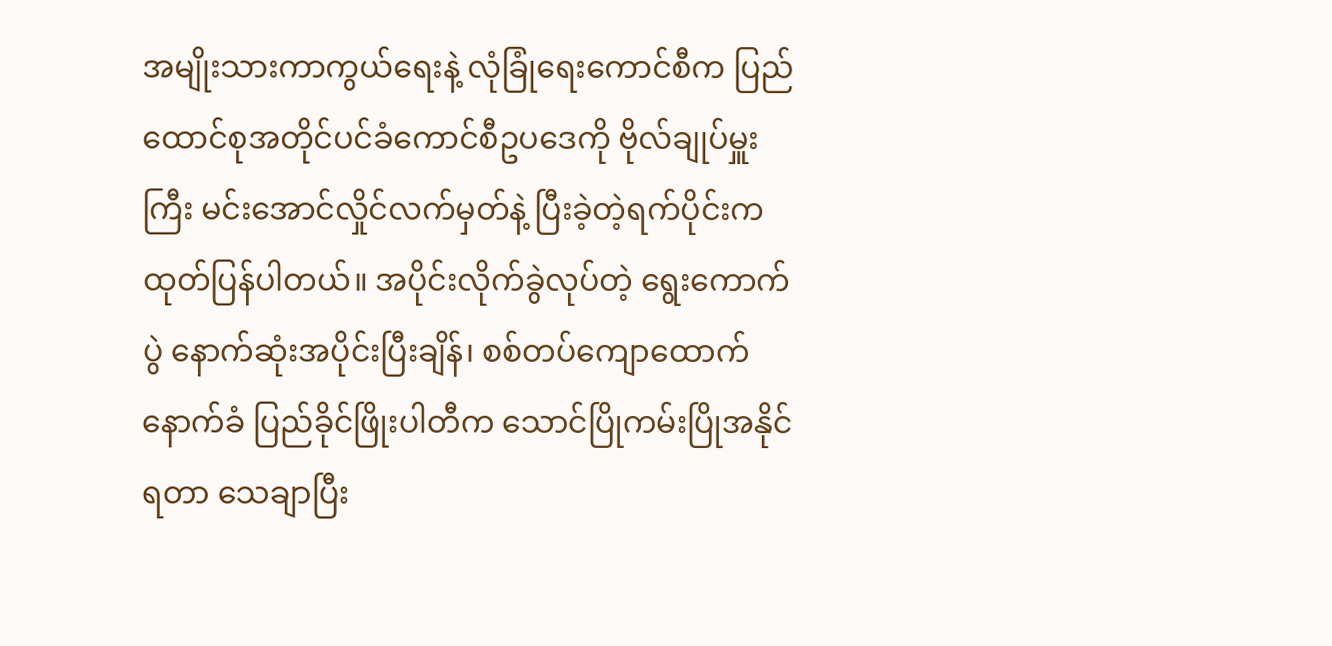အမျိုးသားကာကွယ်ရေးနဲ့ လုံခြုံရေးကောင်စီက ပြည်ထောင်စုအတိုင်ပင်ခံကောင်စီဥပဒေကို ဗိုလ်ချုပ်မှူးကြီး မင်းအောင်လှိုင်လက်မှတ်နဲ့ ပြီးခဲ့တဲ့ရက်ပိုင်းက ထုတ်ပြန်ပါတယ်။ အပိုင်းလိုက်ခွဲလုပ်တဲ့ ရွေးကောက်ပွဲ နောက်ဆုံးအပိုင်းပြီးချိန်၊ စစ်တပ်ကျောထောက်နောက်ခံ ပြည်ခိုင်ဖြိုးပါတီက သောင်ပြိုကမ်းပြိုအနိုင်ရတာ သေချာပြီး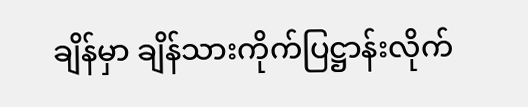ချိန်မှာ ချိန်သားကိုက်ပြဋ္ဌာန်းလိုက်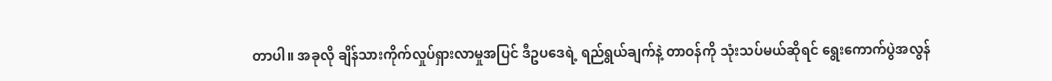တာပါ။ အခုလို ချိန်သားကိုက်လှုပ်ရှားလာမှုအပြင် ဒီဥပဒေရဲ့ ရည်ရွယ်ချက်နဲ့ တာဝန်ကို သုံးသပ်မယ်ဆိုရင် ရွေးကောက်ပွဲအလွန်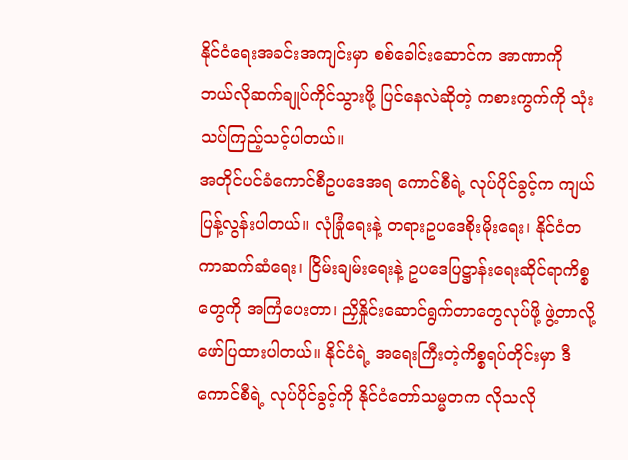နိုင်ငံရေးအခင်းအကျင်းမှာ စစ်ခေါင်းဆောင်က အာဏာကို ဘယ်လိုဆက်ချုပ်ကိုင်သွားဖို့ ပြင်နေလဲဆိုတဲ့ ကစားကွက်ကို သုံးသပ်ကြည့်သင့်ပါတယ်။
အတိုင်ပင်ခံကောင်စီဥပဒေအရ ကောင်စီရဲ့ လုပ်ပိုင်ခွင့်က ကျယ်ပြန့်လွန်းပါတယ်။ လုံခြုံရေးနဲ့ တရားဥပဒေစိုးမိုးရေး၊ နိုင်ငံတကာဆက်ဆံရေး၊ ငြိမ်းချမ်းရေးနဲ့ ဥပဒေပြဋ္ဌာန်းရေးဆိုင်ရာကိစ္စတွေကို အကြံပေးတာ၊ ညှိနှိုင်းဆောင်ရွက်တာတွေလုပ်ဖို့ ဖွဲ့တာလို့ ဖော်ပြထားပါတယ်။ နိုင်ငံရဲ့ အရေးကြီးတဲ့ကိစ္စရပ်တိုင်းမှာ ဒီကောင်စီရဲ့ လုပ်ပိုင်ခွင့်ကို နိုင်ငံတော်သမ္မတက လိုသလို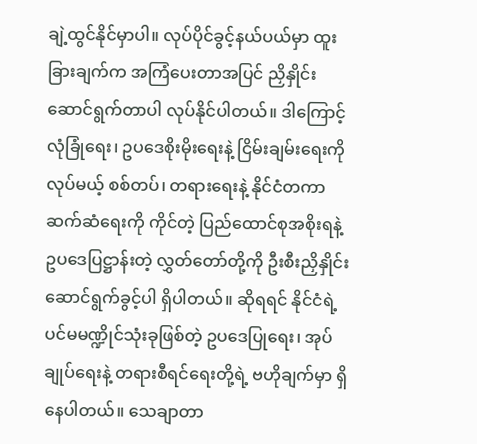ချဲ့ထွင်နိုင်မှာပါ။ လုပ်ပိုင်ခွင့်နယ်ပယ်မှာ ထူးခြားချက်က အကြံပေးတာအပြင် ညှိနှိုင်းဆောင်ရွက်တာပါ လုပ်နိုင်ပါတယ်။ ဒါကြောင့် လုံခြုံရေး၊ ဥပဒေစိုးမိုးရေးနဲ့ ငြိမ်းချမ်းရေးကိုလုပ်မယ့် စစ်တပ်၊ တရားရေးနဲ့ နိုင်ငံတကာဆက်ဆံရေးကို ကိုင်တဲ့ ပြည်ထောင်စုအစိုးရနဲ့ ဥပဒေပြဋ္ဌာန်းတဲ့ လွှတ်တော်တို့ကို ဦးစီးညှိနှိုင်းဆောင်ရွက်ခွင့်ပါ ရှိပါတယ်။ ဆိုရရင် နိုင်ငံရဲ့ ပင်မမဏ္ဍိုင်သုံးခုဖြစ်တဲ့ ဥပဒေပြုရေး၊ အုပ်ချုပ်ရေးနဲ့ တရားစီရင်ရေးတို့ရဲ့ ဗဟိုချက်မှာ ရှိနေပါတယ်။ သေချာတာ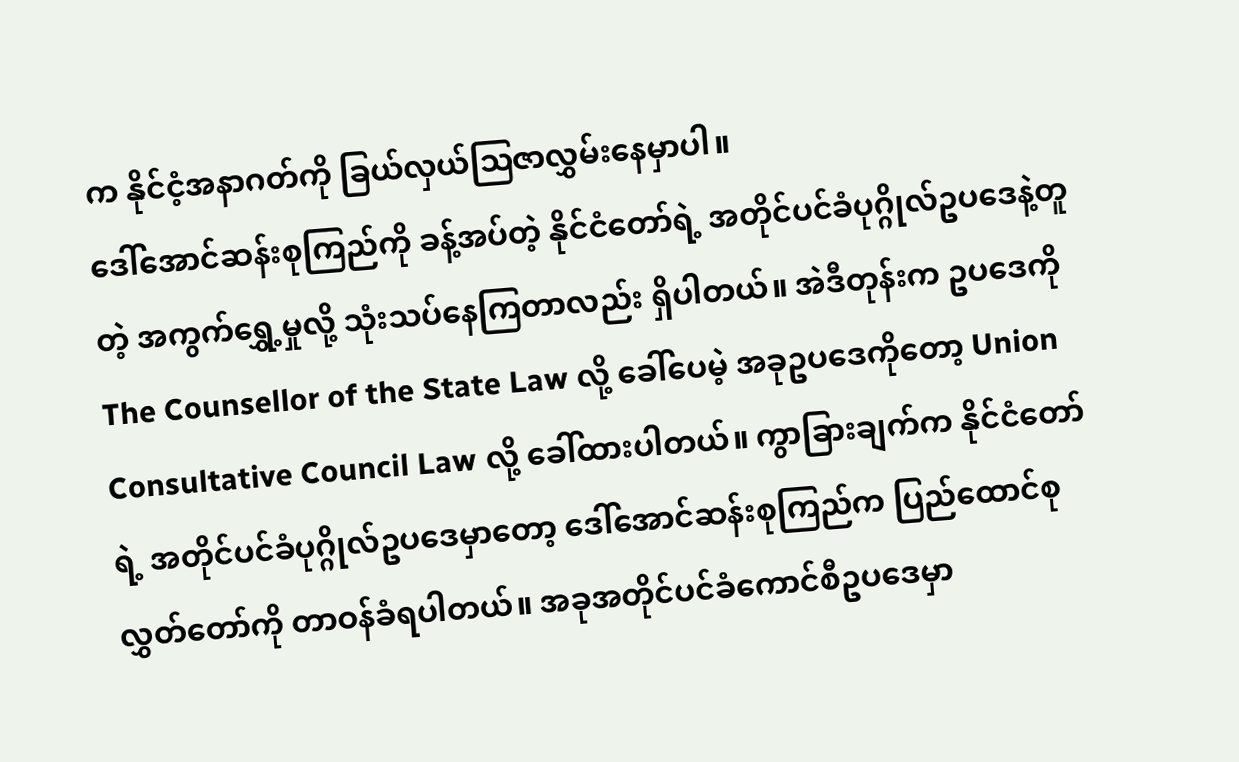က နိုင်ငံ့အနာဂတ်ကို ခြယ်လှယ်ဩဇာလွှမ်းနေမှာပါ။
ဒေါ်အောင်ဆန်းစုကြည်ကို ခန့်အပ်တဲ့ နိုင်ငံတော်ရဲ့ အတိုင်ပင်ခံပုဂ္ဂိုလ်ဥပဒေနဲ့တူတဲ့ အကွက်ရွှေ့မှုလို့ သုံးသပ်နေကြတာလည်း ရှိပါတယ်။ အဲဒီတုန်းက ဥပဒေကို The Counsellor of the State Law လို့ ခေါ်ပေမဲ့ အခုဥပဒေကိုတော့ Union Consultative Council Law လို့ ခေါ်ထားပါတယ်။ ကွာခြားချက်က နိုင်ငံတော်ရဲ့ အတိုင်ပင်ခံပုဂ္ဂိုလ်ဥပဒေမှာတော့ ဒေါ်အောင်ဆန်းစုကြည်က ပြည်ထောင်စုလွှတ်တော်ကို တာဝန်ခံရပါတယ်။ အခုအတိုင်ပင်ခံကောင်စီဥပဒေမှာ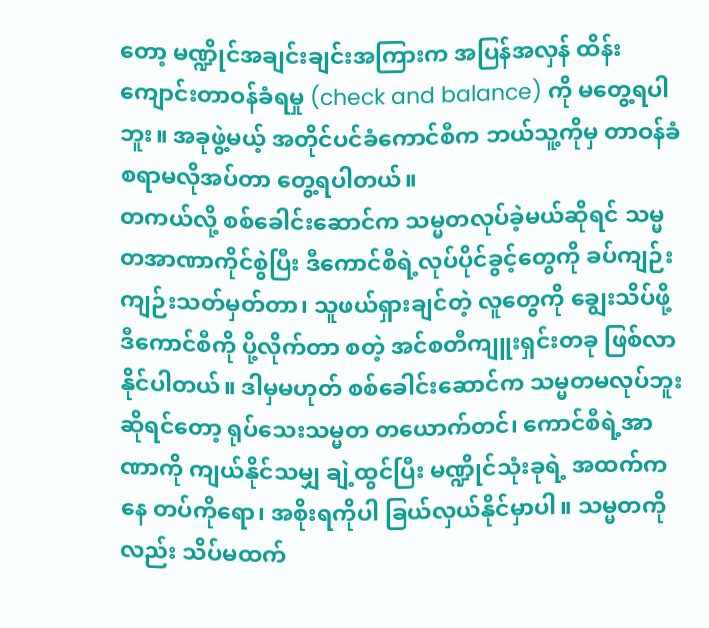တော့ မဏ္ဍိုင်အချင်းချင်းအကြားက အပြန်အလှန် ထိန်းကျောင်းတာဝန်ခံရမှု (check and balance) ကို မတွေ့ရပါဘူး။ အခုဖွဲ့မယ့် အတိုင်ပင်ခံကောင်စီက ဘယ်သူ့ကိုမှ တာဝန်ခံစရာမလိုအပ်တာ တွေ့ရပါတယ်။
တကယ်လို့ စစ်ခေါင်းဆောင်က သမ္မတလုပ်ခဲ့မယ်ဆိုရင် သမ္မတအာဏာကိုင်စွဲပြီး ဒီကောင်စီရဲ့လုပ်ပိုင်ခွင့်တွေကို ခပ်ကျဉ်းကျဉ်းသတ်မှတ်တာ၊ သူဖယ်ရှားချင်တဲ့ လူတွေကို ချွေးသိပ်ဖို့ ဒီကောင်စီကို ပို့လိုက်တာ စတဲ့ အင်စတီကျူးရှင်းတခု ဖြစ်လာနိုင်ပါတယ်။ ဒါမှမဟုတ် စစ်ခေါင်းဆောင်က သမ္မတမလုပ်ဘူးဆိုရင်တော့ ရုပ်သေးသမ္မတ တယောက်တင်၊ ကောင်စီရဲ့အာဏာကို ကျယ်နိုင်သမျှ ချဲ့ထွင်ပြီး မဏ္ဍိုင်သုံးခုရဲ့ အထက်ကနေ တပ်ကိုရော၊ အစိုးရကိုပါ ခြယ်လှယ်နိုင်မှာပါ။ သမ္မတကိုလည်း သိပ်မထက်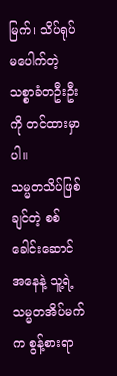မြက်၊ သိပ်ရုပ်မပေါက်တဲ့ သစ္စာခံတဦးဦးကို တင်ထားမှာပါ။
သမ္မတသိပ်ဖြစ်ချင်တဲ့ စစ်ခေါင်းဆောင်အနေနဲ့ သူ့ရဲ့သမ္မတအိပ်မက်က စွန့်စားရာ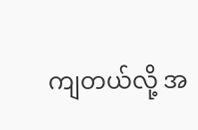ကျတယ်လို့ အ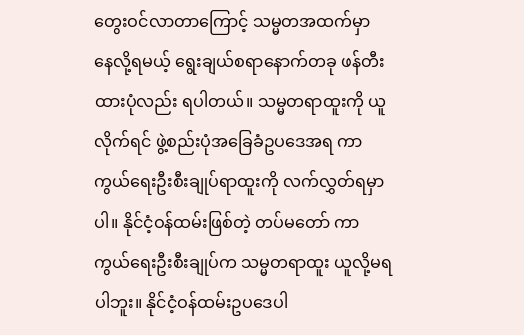တွေးဝင်လာတာကြောင့် သမ္မတအထက်မှာ နေလို့ရမယ့် ရွေးချယ်စရာနောက်တခု ဖန်တီးထားပုံလည်း ရပါတယ်။ သမ္မတရာထူးကို ယူလိုက်ရင် ဖွဲ့စည်းပုံအခြေခံဥပဒေအရ ကာကွယ်ရေးဦးစီးချုပ်ရာထူးကို လက်လွှတ်ရမှာပါ။ နိုင်ငံ့ဝန်ထမ်းဖြစ်တဲ့ တပ်မတော် ကာကွယ်ရေးဦးစီးချုပ်က သမ္မတရာထူး ယူလို့မရပါဘူး။ နိုင်ငံ့ဝန်ထမ်းဥပဒေပါ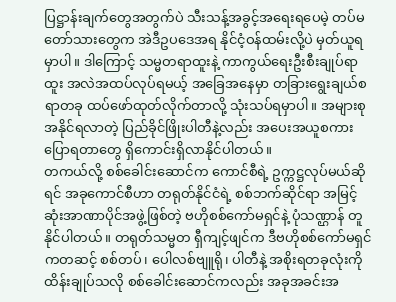ပြဋ္ဌာန်းချက်တွေအတွက်ပဲ သီးသန့်အခွင့်အရေးရပေမဲ့ တပ်မတော်သားတွေက အဲဒီဥပဒေအရ နိုင်ငံ့ဝန်ထမ်းလို့ပဲ မှတ်ယူရမှာပါ။ ဒါကြောင့် သမ္မတရာထူးနဲ့ ကာကွယ်ရေးဦးစီးချုပ်ရာထူး အလဲအထပ်လုပ်ရမယ့် အခြေအနေမှာ တခြားရွေးချယ်စရာတခု ထပ်ဖော်ထုတ်လိုက်တာလို့ သုံးသပ်ရမှာပါ။ အများစုအနိုင်ရလာတဲ့ ပြည်ခိုင်ဖြိုးပါတီနဲ့လည်း အပေးအယူစကားပြောရတာတွေ ရှိကောင်းရှိလာနိုင်ပါတယ်။
တကယ်လို့ စစ်ခေါင်းဆောင်က ကောင်စီရဲ့ ဥက္ကဋ္ဌလုပ်မယ်ဆိုရင် အခုကောင်စီဟာ တရုတ်နိုင်ငံရဲ့ စစ်ဘက်ဆိုင်ရာ အမြင့်ဆုံးအာဏာပိုင်အဖွဲ့ဖြစ်တဲ့ ဗဟိုစစ်ကော်မရှင်နဲ့ ပုံသဏ္ဌာန် တူနိုင်ပါတယ်။ တရုတ်သမ္မတ ရှီကျင့်ဖျင်က ဒီဗဟိုစစ်ကော်မရှင်ကတဆင့် စစ်တပ်၊ ပေါလစ်ဗျူရို၊ ပါတီနဲ့ အစိုးရတခုလုံးကို ထိန်းချုပ်သလို စစ်ခေါင်းဆောင်ကလည်း အခုအခင်းအ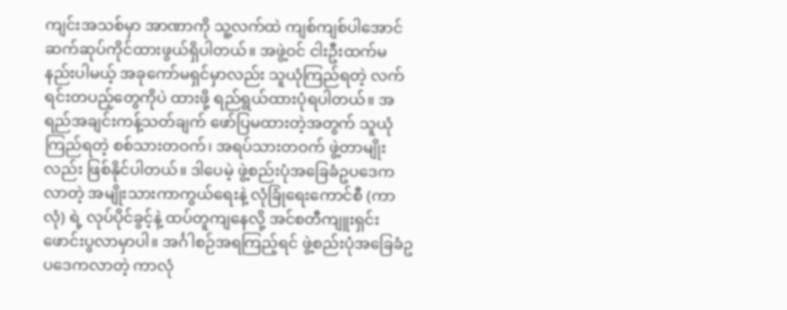ကျင်းအသစ်မှာ အာဏာကို သူ့လက်ထဲ ကျစ်ကျစ်ပါအောင် ဆက်ဆုပ်ကိုင်ထားဖွယ်ရှိပါတယ်။ အဖွဲ့ဝင် ငါးဦးထက်မနည်းပါမယ့် အခုကော်မရှင်မှာလည်း သူယုံကြည်ရတဲ့ လက်ရင်းတပည့်တွေကိုပဲ ထားဖို့ ရည်ရွယ်ထားပုံရပါတယ်။ အရည်အချင်းကန့်သတ်ချက် ဖော်ပြမထားတဲ့အတွက် သူယုံကြည်ရတဲ့ စစ်သားတဝက်၊ အရပ်သားတဝက် ဖွဲ့တာမျိုးလည်း ဖြစ်နိုင်ပါတယ်။ ဒါပေမဲ့ ဖွဲ့စည်းပုံအခြေခံဥပဒေကလာတဲ့ အမျိုးသားကာကွယ်ရေးနဲ့ လုံခြုံရေးကောင်စီ (ကာလုံ) ရဲ့ လုပ်ပိုင်ခွင့်နဲ့ ထပ်တူကျနေလို့ အင်စတီကျူးရှင်း ဖောင်းပွလာမှာပါ။ အင်္ဂါစဉ်အရကြည့်ရင် ဖွဲ့စည်းပုံအခြေခံဥပဒေကလာတဲ့ ကာလုံ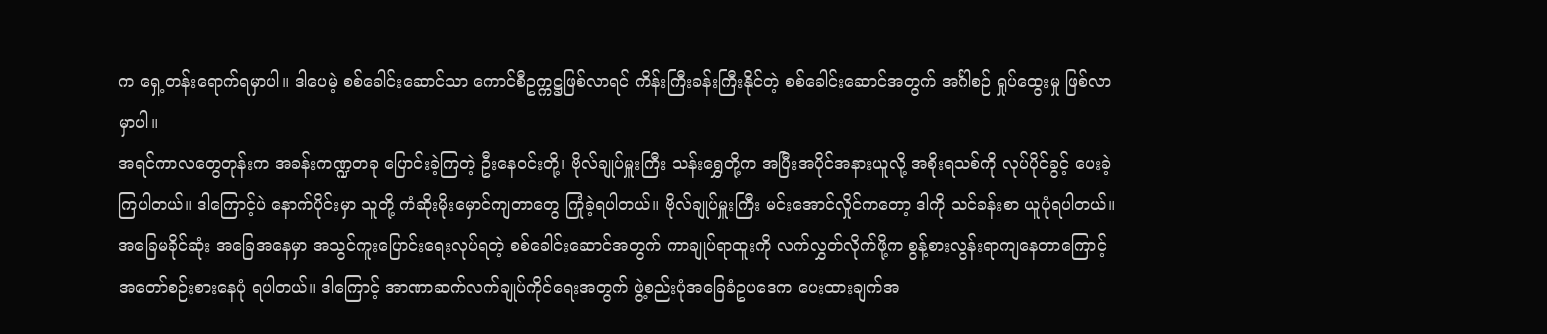က ရှေ့တန်းရောက်ရမှာပါ။ ဒါပေမဲ့ စစ်ခေါင်းဆောင်သာ ကောင်စီဥက္ကဋ္ဌဖြစ်လာရင် ကိန်းကြီးခန်းကြီးနိုင်တဲ့ စစ်ခေါင်းဆောင်အတွက် အင်္ဂါစဉ် ရှုပ်ထွေးမှု ဖြစ်လာမှာပါ။
အရင်ကာလတွေတုန်းက အခန်းကဏ္ဍတခု ပြောင်းခဲ့ကြတဲ့ ဦးနေဝင်းတို့၊ ဗိုလ်ချုပ်မှူးကြီး သန်းရွှေတို့က အပြီးအပိုင်အနားယူလို့ အစိုးရသစ်ကို လုပ်ပိုင်ခွင့် ပေးခဲ့ကြပါတယ်။ ဒါကြောင့်ပဲ နောက်ပိုင်းမှာ သူတို့ ကံဆိုးမိုးမှောင်ကျတာတွေ ကြုံခဲ့ရပါတယ်။ ဗိုလ်ချုပ်မှူးကြီး မင်းအောင်လှိုင်ကတော့ ဒါကို သင်ခန်းစာ ယူပုံရပါတယ်။ အခြေမခိုင်ဆုံး အခြေအနေမှာ အသွင်ကူးပြောင်းရေးလုပ်ရတဲ့ စစ်ခေါင်းဆောင်အတွက် ကာချုပ်ရာထူးကို လက်လွှတ်လိုက်ဖို့က စွန့်စားလွန်းရာကျနေတာကြောင့် အတော်စဉ်းစားနေပုံ ရပါတယ်။ ဒါကြောင့် အာဏာဆက်လက်ချုပ်ကိုင်ရေးအတွက် ဖွဲ့စည်းပုံအခြေခံဥပဒေက ပေးထားချက်အ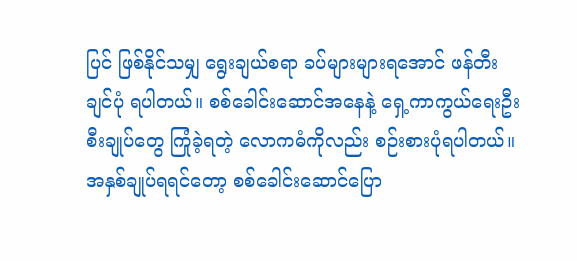ပြင် ဖြစ်နိုင်သမျှ ရွေးချယ်စရာ ခပ်များများရအောင် ဖန်တီးချင်ပုံ ရပါတယ်။ စစ်ခေါင်းဆောင်အနေနဲ့ ရှေ့ကာကွယ်ရေးဦးစီးချုပ်တွေ ကြုံခဲ့ရတဲ့ လောကဓံကိုလည်း စဉ်းစားပုံရပါတယ်။
အနှစ်ချုပ်ရရင်တော့ စစ်ခေါင်းဆောင်ပြော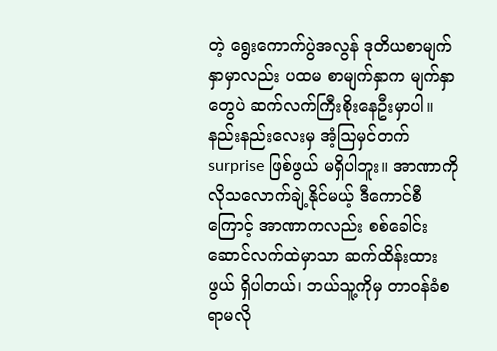တဲ့ ရွေးကောက်ပွဲအလွန် ဒုတိယစာမျက်နှာမှာလည်း ပထမ စာမျက်နှာက မျက်နှာတွေပဲ ဆက်လက်ကြီးစိုးနေဦးမှာပါ။ နည်းနည်းလေးမှ အံ့ဩမှင်တက် surprise ဖြစ်ဖွယ် မရှိပါဘူး။ အာဏာကို လိုသလောက်ချဲ့နိုင်မယ့် ဒီကောင်စီကြောင့် အာဏာကလည်း စစ်ခေါင်းဆောင်လက်ထဲမှာသာ ဆက်ထိန်းထားဖွယ် ရှိပါတယ်၊ ဘယ်သူ့ကိုမှ တာဝန်ခံစရာမလို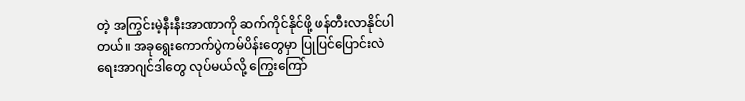တဲ့ အကြွင်းမဲ့နီးနီးအာဏာကို ဆက်ကိုင်နိုင်ဖို့ ဖန်တီးလာနိုင်ပါတယ်။ အခုရွေးကောက်ပွဲကမ်ပိန်းတွေမှာ ပြုပြင်ပြောင်းလဲရေးအာဂျင်ဒါတွေ လုပ်မယ်လို့ ကြွေးကြော်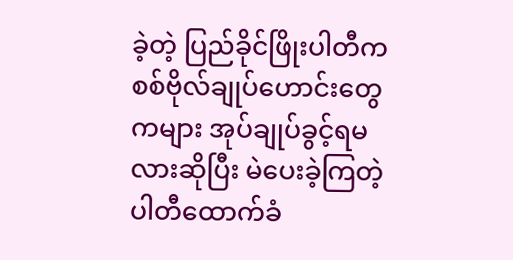ခဲ့တဲ့ ပြည်ခိုင်ဖြိုးပါတီက စစ်ဗိုလ်ချုပ်ဟောင်းတွေကများ အုပ်ချုပ်ခွင့်ရမလားဆိုပြီး မဲပေးခဲ့ကြတဲ့ ပါတီထောက်ခံ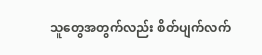သူတွေအတွက်လည်း စိတ်ပျက်လက်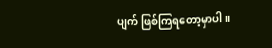ပျက် ဖြစ်ကြရတော့မှာပါ။